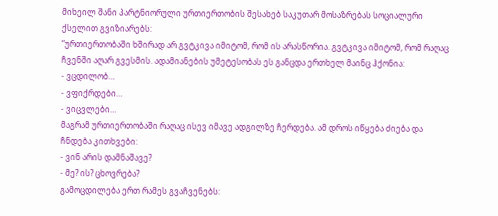მიხეილ შანი პარტნიორული ურთიერთობის შესახებ საკუთარ მოსაზრებას სოციალური ქსელით გვიზიარებს:
“ურთიერთობაში ხშირად არ გვტკივა იმიტომ, რომ ის არასწორია. გვტკივა იმიტომ, რომ რაღაც ჩვენში აღარ გვესმის. ადამიანების უმეტესობას ეს განცდა ერთხელ მაინც ჰქონია:
- ვცდილობ…
- ვფიქრდები…
- ვიცვლები…
მაგრამ ურთიერთობაში რაღაც ისევ იმავე ადგილზე ჩერდება. ამ დროს იწყება ძიება და ჩნდება კითხვები:
- ვინ არის დამნაშავე?
- მე? ის? ცხოვრება?
გამოცდილება ერთ რამეს გვაჩვენებს: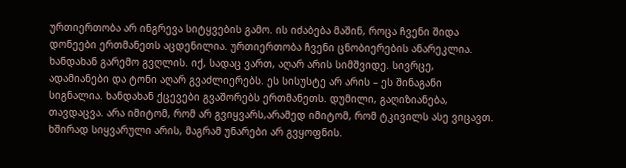ურთიერთობა არ ინგრევა სიტყვების გამო. ის იძაბება მაშინ, როცა ჩვენი შიდა დონეები ერთმანეთს აცდენილია. ურთიერთობა ჩვენი ცნობიერების ანარეკლია. ხანდახან გარემო გვღლის. იქ, სადაც ვართ, აღარ არის სიმშვიდე. სივრცე, ადამიანები და ტონი აღარ გვაძლიერებს. ეს სისუსტე არ არის – ეს შინაგანი სიგნალია. ხანდახან ქცევები გვაშორებს ერთმანეთს. დუმილი, გაღიზიანება, თავდაცვა. არა იმიტომ, რომ არ გვიყვარს,არამედ იმიტომ, რომ ტკივილს ასე ვიცავთ.
ხშირად სიყვარული არის, მაგრამ უნარები არ გვყოფნის.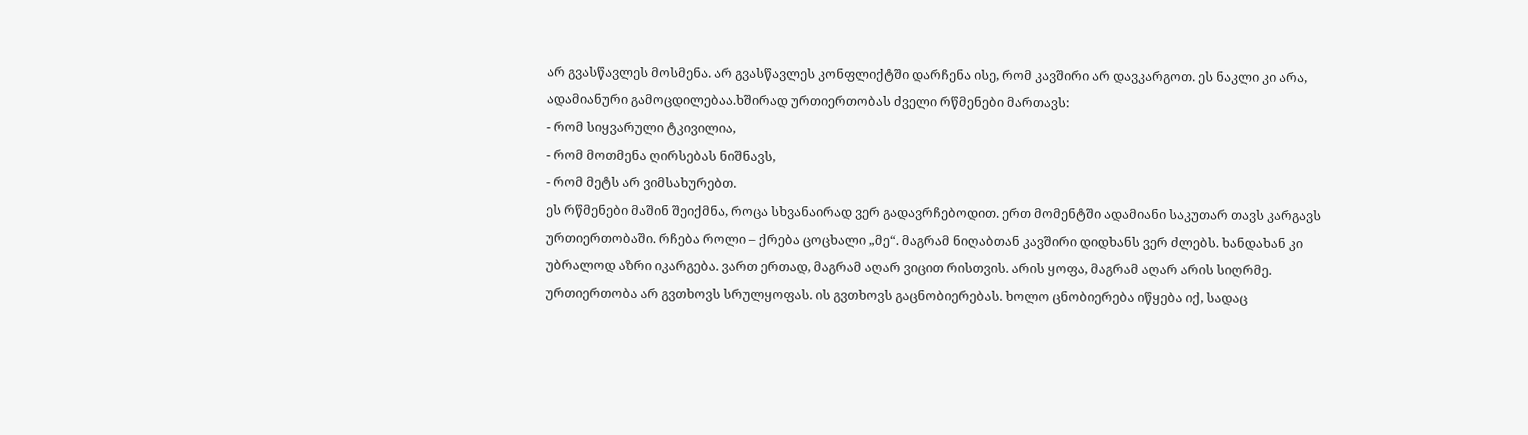არ გვასწავლეს მოსმენა. არ გვასწავლეს კონფლიქტში დარჩენა ისე, რომ კავშირი არ დავკარგოთ. ეს ნაკლი კი არა, ადამიანური გამოცდილებაა.ხშირად ურთიერთობას ძველი რწმენები მართავს:
- რომ სიყვარული ტკივილია,
- რომ მოთმენა ღირსებას ნიშნავს,
- რომ მეტს არ ვიმსახურებთ.
ეს რწმენები მაშინ შეიქმნა, როცა სხვანაირად ვერ გადავრჩებოდით. ერთ მომენტში ადამიანი საკუთარ თავს კარგავს ურთიერთობაში. რჩება როლი – ქრება ცოცხალი „მე“. მაგრამ ნიღაბთან კავშირი დიდხანს ვერ ძლებს. ხანდახან კი უბრალოდ აზრი იკარგება. ვართ ერთად, მაგრამ აღარ ვიცით რისთვის. არის ყოფა, მაგრამ აღარ არის სიღრმე. ურთიერთობა არ გვთხოვს სრულყოფას. ის გვთხოვს გაცნობიერებას. ხოლო ცნობიერება იწყება იქ, სადაც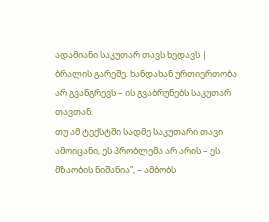ადამიანი საკუთარ თავს ხედავს | ბრალის გარეშე. ხანდახან ურთიერთობა არ გვანგრევს – ის გვაბრუნებს საკუთარ თავთან.
თუ ამ ტექსტში სადმე საკუთარი თავი ამოიცანი, ეს პრობლემა არ არის – ეს მზაობის ნიშანია”, – ამბობს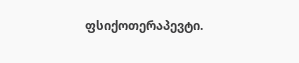ფსიქოთერაპევტი.